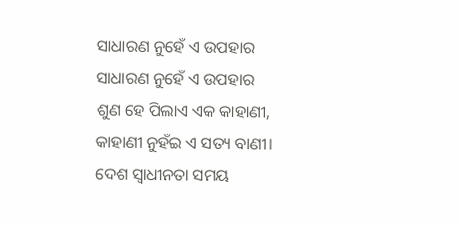ସାଧାରଣ ନୁହେଁ ଏ ଉପହାର
ସାଧାରଣ ନୁହେଁ ଏ ଉପହାର
ଶୁଣ ହେ ପିଲାଏ ଏକ କାହାଣୀ,
କାହାଣୀ ନୁହଁଇ ଏ ସତ୍ୟ ବାଣୀ।
ଦେଶ ସ୍ୱାଧୀନତା ସମୟ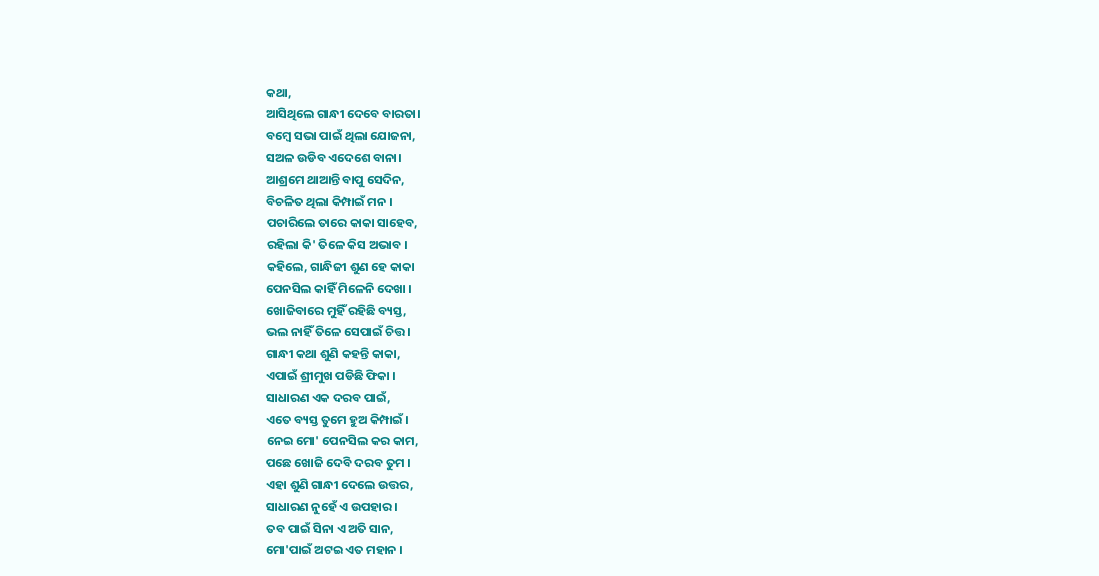କଥା,
ଆସିଥିଲେ ଗାନ୍ଧୀ ଦେବେ ବାରତା।
ବମ୍ବେ ସଭା ପାଇଁ ଥିଲା ଯୋଜନା,
ସଅଳ ଉଡିବ ଏଦେଶେ ବାନା।
ଆଶ୍ରମେ ଥାଆନ୍ତି ବାପୁ ସେଦିନ,
ବିଚଳିତ ଥିଲା କିମ୍ପାଇଁ ମନ ।
ପଚାରିଲେ ତାରେ କାକା ସାହେବ,
ରହିଲା କି' ତିଳେ କିସ ଅଭାବ ।
କହିଲେ, ଗାନ୍ଧିଜୀ ଶୁଣ ହେ କାକା
ପେନସିଲ କାହିଁ ମିଳେନି ଦେଖା ।
ଖୋଜିବାରେ ମୁହିଁ ରହିଛି ବ୍ୟସ୍ତ,
ଭଲ ନାହିଁ ତିଳେ ସେପାଇଁ ଚିତ୍ତ।
ଗାନ୍ଧୀ କଥା ଶୁଣି କହନ୍ତି କାକା,
ଏପାଇଁ ଶ୍ରୀମୁଖ ପଡିଛି ଫିକା ।
ସାଧାରଣ ଏକ ଦରବ ପାଇଁ,
ଏତେ ବ୍ୟସ୍ତ ତୁମେ ହୁଅ କିମ୍ପାଇଁ ।
ନେଇ ମୋ' ପେନସିଲ କର କାମ,
ପଛେ ଖୋଜି ଦେବି ଦରବ ତୁମ ।
ଏହା ଶୁଣି ଗାନ୍ଧୀ ଦେଲେ ଉତ୍ତର,
ସାଧାରଣ ନୁହେଁ ଏ ଉପହାର ।
ତବ ପାଇଁ ସିନା ଏ ଅତି ସାନ,
ମୋ'ପାଇଁ ଅଟଇ ଏତ ମହାନ ।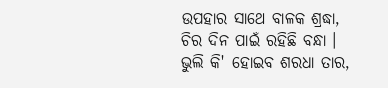ଉପହାର ସାଥେ ବାଳକ ଶ୍ରଦ୍ଧା,
ଚିର ଦିନ ପାଇଁ ରହିଛି ବନ୍ଧା ।
ଭୁଲି କି' ହୋଇବ ଶରଧା ତାର,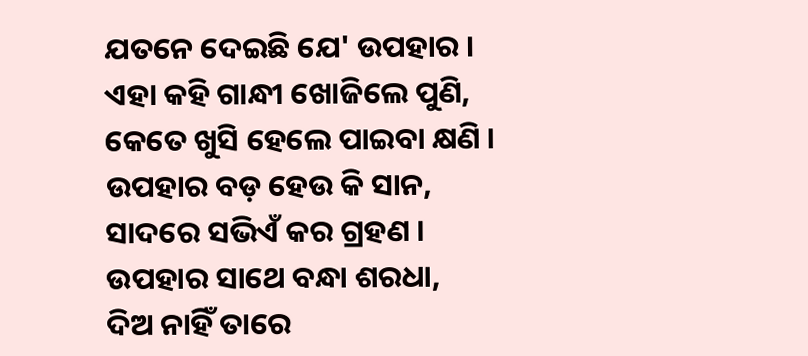ଯତନେ ଦେଇଛି ଯେ' ଉପହାର ।
ଏହା କହି ଗାନ୍ଧୀ ଖୋଜିଲେ ପୁଣି,
କେତେ ଖୁସି ହେଲେ ପାଇବା କ୍ଷଣି ।
ଉପହାର ବଡ଼ ହେଉ କି ସାନ,
ସାଦରେ ସଭିଏଁ କର ଗ୍ରହଣ ।
ଉପହାର ସାଥେ ବନ୍ଧା ଶରଧା,
ଦିଅ ନାହିଁ ତାରେ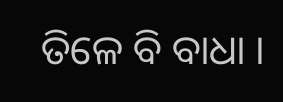ତିଳେ ବି ବାଧା ।